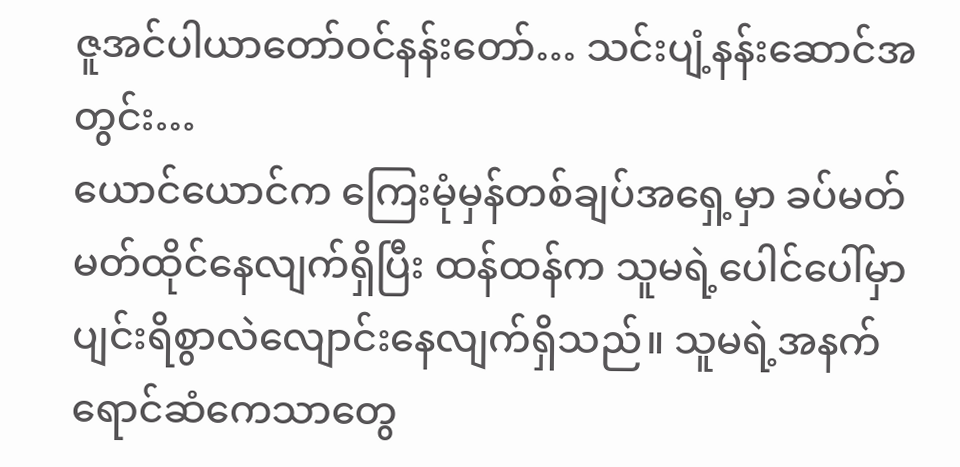ဇူအင်ပါယာတော်ဝင်နန်းတော်… သင်းပျံ့နန်းဆောင်အတွင်း…
ယောင်ယောင်က ကြေးမုံမှန်တစ်ချပ်အရှေ့မှာ ခပ်မတ်မတ်ထိုင်နေလျက်ရှိပြီး ထန်ထန်က သူမရဲ့ပေါင်ပေါ်မှာ ပျင်းရိစွာလဲလျောင်းနေလျက်ရှိသည်။ သူမရဲ့အနက်ရောင်ဆံကေသာတွေ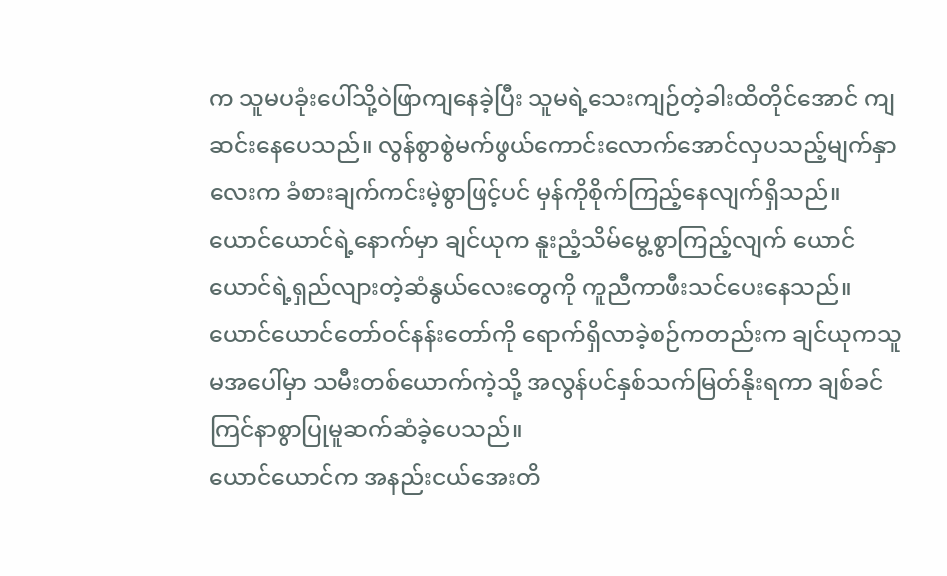က သူမပခုံးပေါ်သို့ဝဲဖြာကျနေခဲ့ပြီး သူမရဲ့သေးကျဉ်တဲ့ခါးထိတိုင်အောင် ကျဆင်းနေပေသည်။ လွန်စွာစွဲမက်ဖွယ်ကောင်းလောက်အောင်လှပသည့်မျက်နှာလေးက ခံစားချက်ကင်းမဲ့စွာဖြင့်ပင် မှန်ကိုစိုက်ကြည့်နေလျက်ရှိသည်။
ယောင်ယောင်ရဲ့နောက်မှာ ချင်ယုက နူးညံ့သိမ်မွေ့စွာကြည့်လျက် ယောင်ယောင်ရဲ့ရှည်လျားတဲ့ဆံနွယ်လေးတွေကို ကူညီကာဖီးသင်ပေးနေသည်။
ယောင်ယောင်တော်ဝင်နန်းတော်ကို ရောက်ရှိလာခဲ့စဉ်ကတည်းက ချင်ယုကသူမအပေါ်မှာ သမီးတစ်ယောက်ကဲ့သို့ အလွန်ပင်နှစ်သက်မြတ်နိုးရကာ ချစ်ခင်ကြင်နာစွာပြုမူဆက်ဆံခဲ့ပေသည်။
ယောင်ယောင်က အနည်းငယ်အေးတိ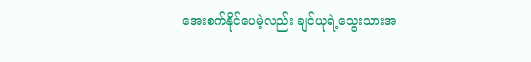အေးစက်နိုင်ပေမဲ့လည်း ချင်ယုရဲ့သွေးသားအ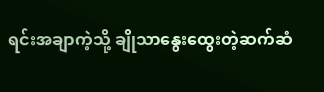ရင်းအချာကဲ့သို့ ချိုသာနွေးထွေးတဲ့ဆက်ဆံ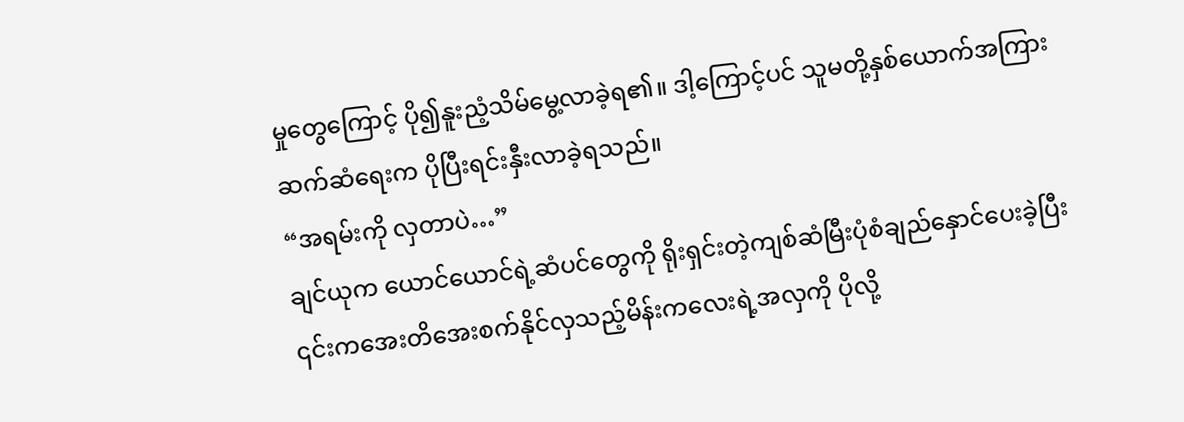မှုတွေကြောင့် ပို၍နူးညံ့သိမ်မွေ့လာခဲ့ရ၏။ ဒါ့ကြောင့်ပင် သူမတို့နှစ်ယောက်အကြားဆက်ဆံရေးက ပိုပြီးရင်းနှီးလာခဲ့ရသည်။
“အရမ်းကို လှတာပဲ…”
ချင်ယုက ယောင်ယောင်ရဲ့ဆံပင်တွေကို ရိုးရှင်းတဲ့ကျစ်ဆံမြီးပုံစံချည်နှောင်ပေးခဲ့ပြီး ၎င်းကအေးတိအေးစက်နိုင်လှသည့်မိန်းကလေးရဲ့အလှကို ပိုလို့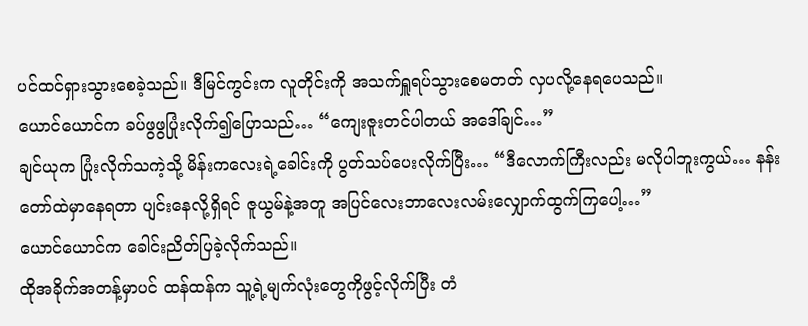ပင်ထင်ရှားသွားစေခဲ့သည်။ ဒီမြင်ကွင်းက လူတိုင်းကို အသက်ရှူရပ်သွားစေမတတ် လှပလို့နေရပေသည်။
ယောင်ယောင်က ခပ်ဖွဖွပြုံးလိုက်၍ပြောသည်… “ကျေးဇူးတင်ပါတယ် အဒေါ်ချင်…”
ချင်ယုက ပြုံးလိုက်သကဲ့သို့ မိန်းကလေးရဲ့ခေါင်းကို ပွတ်သပ်ပေးလိုက်ပြီး… “ဒီလောက်ကြီးလည်း မလိုပါဘူးကွယ်… နန်းတော်ထဲမှာနေရတာ ပျင်းနေလို့ရှိရင် ဇူယွမ်နဲ့အတူ အပြင်လေးဘာလေးလမ်းလျှောက်ထွက်ကြပေါ့…”
ယောင်ယောင်က ခေါင်းညိတ်ပြခဲ့လိုက်သည်။
ထိုအခိုက်အတန့်မှာပင် ထန်ထန်က သူ့ရဲ့မျက်လုံးတွေကိုဖွင့်လိုက်ပြီး တံ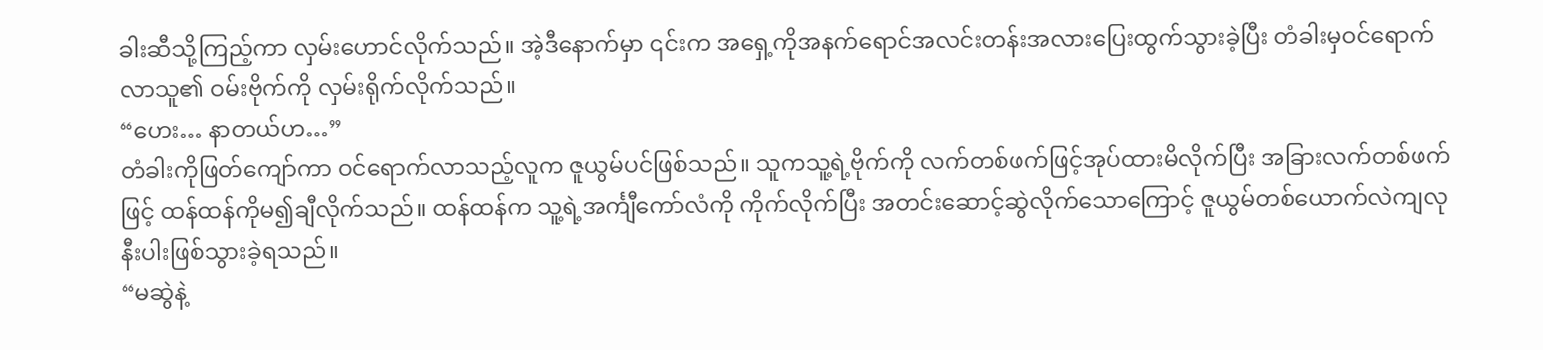ခါးဆီသို့ကြည့်ကာ လှမ်းဟောင်လိုက်သည်။ အဲ့ဒီနောက်မှာ ၎င်းက အရှေ့ကိုအနက်ရောင်အလင်းတန်းအလားပြေးထွက်သွားခဲ့ပြီး တံခါးမှဝင်ရောက်လာသူ၏ ဝမ်းဗိုက်ကို လှမ်းရိုက်လိုက်သည်။
“ဟေး… နာတယ်ဟ…”
တံခါးကိုဖြတ်ကျော်ကာ ဝင်ရောက်လာသည့်လူက ဇူယွမ်ပင်ဖြစ်သည်။ သူကသူ့ရဲ့ဗိုက်ကို လက်တစ်ဖက်ဖြင့်အုပ်ထားမိလိုက်ပြီး အခြားလက်တစ်ဖက်ဖြင့် ထန်ထန်ကိုမ၍ချီလိုက်သည်။ ထန်ထန်က သူ့ရဲ့အင်္ကျီကော်လံကို ကိုက်လိုက်ပြီး အတင်းဆောင့်ဆွဲလိုက်သောကြောင့် ဇူယွမ်တစ်ယောက်လဲကျလုနီးပါးဖြစ်သွားခဲ့ရသည်။
“မဆွဲနဲ့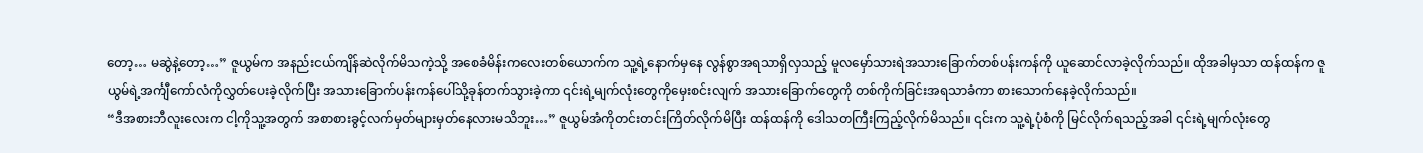တော့… မဆွဲနဲ့တော့…” ဇူယွမ်က အနည်းငယ်ကျိန်ဆဲလိုက်မိသကဲ့သို့ အစေခံမိန်းကလေးတစ်ယောက်က သူ့ရဲ့နောက်မှနေ လွန်စွာအရသာရှိလှသည့် မူလမှော်သားရဲအသားခြောက်တစ်ပန်းကန်ကို ယူဆောင်လာခဲ့လိုက်သည်။ ထိုအခါမှသာ ထန်ထန်က ဇူယွမ်ရဲ့အင်္ကျီကော်လံကိုလွှတ်ပေးခဲ့လိုက်ပြီး အသားခြောက်ပန်းကန်ပေါ်သို့ခုန်တက်သွားခဲ့ကာ ၎င်းရဲ့မျက်လုံးတွေကိုမှေးစင်းလျက် အသားခြောက်တွေကို တစ်ကိုက်ခြင်းအရသာခံကာ စားသောက်နေခဲ့လိုက်သည်။
“ဒီအစားဘီလူးလေးက ငါ့ကိုသူ့အတွက် အစာစားခွင့်လက်မှတ်များမှတ်နေလားမသိဘူး…” ဇူယွမ်အံကိုတင်းတင်းကြိတ်လိုက်မိပြီး ထန်ထန်ကို ဒေါသတကြီးကြည့်လိုက်မိသည်။ ၎င်းက သူ့ရဲ့ပုံစံကို မြင်လိုက်ရသည့်အခါ ၎င်းရဲ့မျက်လုံးတွေ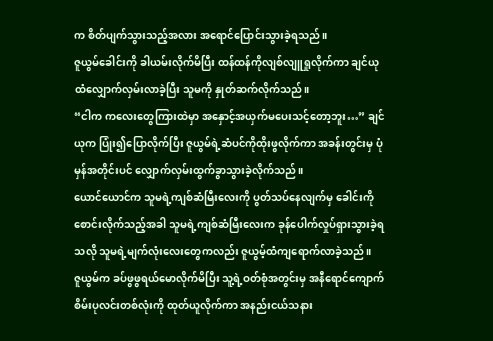က စိတ်ပျက်သွားသည့်အလား အရောင်ပြောင်းသွားခဲ့ရသည်။
ဇူယွမ်ခေါင်းကို ခါယမ်းလိုက်မိပြီး ထန်ထန်ကိုလျစ်လျူရှုလိုက်ကာ ချင်ယုထံလျှောက်လှမ်းလာခဲ့ပြီး သူမကို နှုတ်ဆက်လိုက်သည်။
“ငါက ကလေးတွေကြားထဲမှာ အနှောင့်အယှက်မပေးသင့်တော့ဘူး…” ချင်ယုက ပြုံး၍ပြောလိုက်ပြီး ဇူယွမ်ရဲ့ဆံပင်ကိုထိုးဖွလိုက်ကာ အခန်းတွင်းမှ ပုံမှန်အတိုင်းပင် လျှောက်လှမ်းထွက်ခွာသွားခဲ့လိုက်သည်။
ယောင်ယောင်က သူမရဲ့ကျစ်ဆံမြီးလေးကို ပွတ်သပ်နေလျက်မှ ခေါင်းကိုစောင်းလိုက်သည့်အခါ သူမရဲ့ကျစ်ဆံမြီးလေးက ခုန်ပေါက်လှုပ်ရှားသွားခဲ့ရသလို သူမရဲ့မျက်လုံးလေးတွေကလည်း ဇူယွမ့်ထံကျရောက်လာခဲ့သည်။
ဇူယွမ်က ခပ်ဖွဖွရယ်မောလိုက်မိပြီး သူ့ရဲ့ဝတ်စုံအတွင်းမှ အနီရောင်ကျောက်စိမ်းပုလင်းတစ်လုံးကို ထုတ်ယူလိုက်ကာ အနည်းငယ်သနား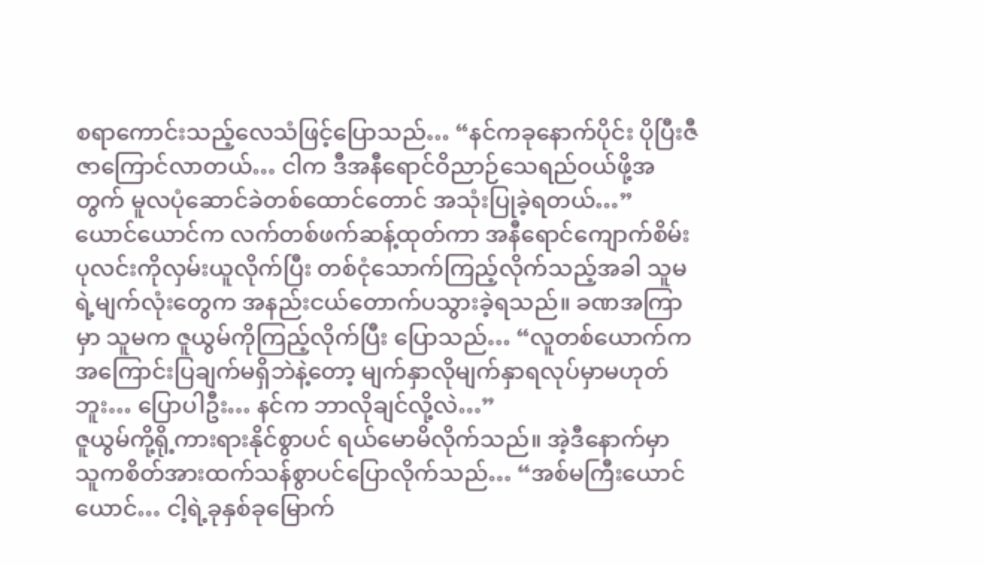စရာကောင်းသည့်လေသံဖြင့်ပြောသည်… “နင်ကခုနောက်ပိုင်း ပိုပြီးဇီဇာကြောင်လာတယ်… ငါက ဒီအနီရောင်ဝိညာဉ်သေရည်ဝယ်ဖို့အတွက် မူလပုံဆောင်ခဲတစ်ထောင်တောင် အသုံးပြုခဲ့ရတယ်…”
ယောင်ယောင်က လက်တစ်ဖက်ဆန့်ထုတ်ကာ အနီရောင်ကျောက်စိမ်းပုလင်းကိုလှမ်းယူလိုက်ပြီး တစ်ငုံသောက်ကြည့်လိုက်သည့်အခါ သူမရဲ့မျက်လုံးတွေက အနည်းငယ်တောက်ပသွားခဲ့ရသည်။ ခဏအကြာမှာ သူမက ဇူယွမ်ကိုကြည့်လိုက်ပြီး ပြောသည်… “လူတစ်ယောက်က အကြောင်းပြချက်မရှိဘဲနဲ့တော့ မျက်နှာလိုမျက်နှာရလုပ်မှာမဟုတ်ဘူး… ပြောပါဦး… နင်က ဘာလိုချင်လို့လဲ…”
ဇူယွမ်ကို့ရို့ကားရားနိုင်စွာပင် ရယ်မောမိလိုက်သည်။ အဲ့ဒီနောက်မှာ သူကစိတ်အားထက်သန်စွာပင်ပြောလိုက်သည်… “အစ်မကြီးယောင်ယောင်… ငါ့ရဲ့ခုနှစ်ခုမြောက်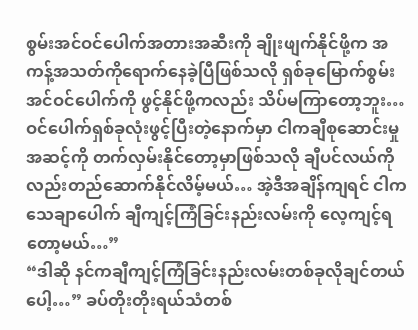စွမ်းအင်ဝင်ပေါက်အတားအဆီးကို ချိုးဖျက်နိုင်ဖို့က အကန့်အသတ်ကိုရောက်နေခဲ့ပြီဖြစ်သလို ရှစ်ခုမြောက်စွမ်းအင်ဝင်ပေါက်ကို ဖွင့်နိုင်ဖို့ကလည်း သိပ်မကြာတော့ဘူး… ဝင်ပေါက်ရှစ်ခုလုံးဖွင့်ပြီးတဲ့နောက်မှာ ငါကချီစုဆောင်းမှုအဆင့်ကို တက်လှမ်းနိုင်တော့မှာဖြစ်သလို ချီပင်လယ်ကိုလည်းတည်ဆောက်နိုင်လိမ့်မယ်… အဲ့ဒီအချိန်ကျရင် ငါကသေချာပေါက် ချီကျင့်ကြံခြင်းနည်းလမ်းကို လေ့ကျင့်ရတော့မယ်…”
“ဒါဆို နင်ကချီကျင့်ကြံခြင်းနည်းလမ်းတစ်ခုလိုချင်တယ်ပေါ့…” ခပ်တိုးတိုးရယ်သံတစ်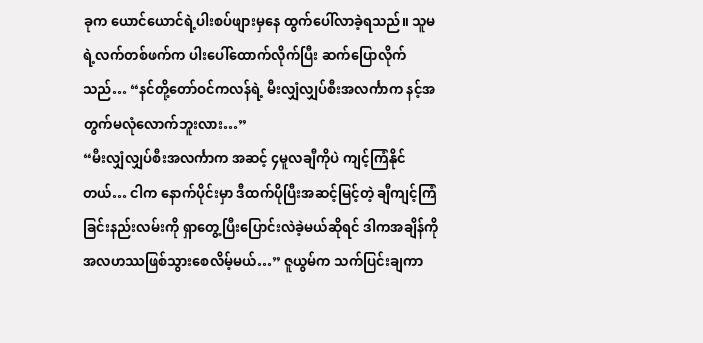ခုက ယောင်ယောင်ရဲ့ပါးစပ်ဖျားမှနေ ထွက်ပေါ်လာခဲ့ရသည်။ သူမရဲ့လက်တစ်ဖက်က ပါးပေါ်ထောက်လိုက်ပြီး ဆက်ပြောလိုက်သည်… “နင်တို့တော်ဝင်ကလန်ရဲ့ မီးလျှံလျှပ်စီးအလင်္ကာက နင့်အတွက်မလုံလောက်ဘူးလား…”
“မီးလျှံလျှပ်စီးအလင်္ကာက အဆင့် ၄မူလချီကိုပဲ ကျင့်ကြံနိုင်တယ်… ငါက နောက်ပိုင်းမှာ ဒီထက်ပိုပြီးအဆင့်မြင့်တဲ့ ချီကျင့်ကြံခြင်းနည်းလမ်းကို ရှာတွေ့ပြီးပြောင်းလဲခဲ့မယ်ဆိုရင် ဒါကအချိန်ကိုအလဟဿဖြစ်သွားစေလိမ့်မယ်…” ဇူယွမ်က သက်ပြင်းချကာ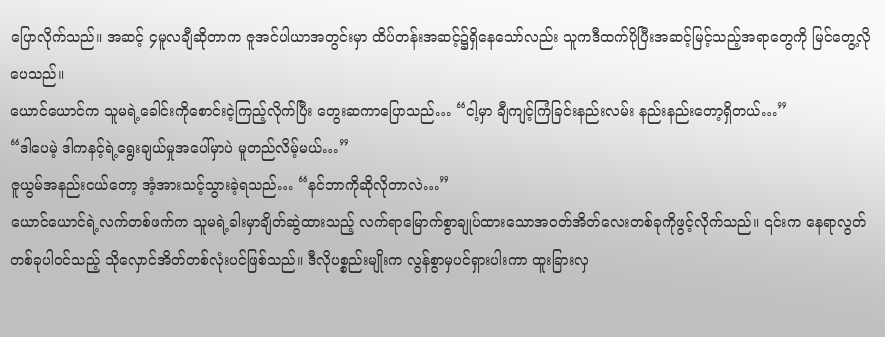ပြောလိုက်သည်။ အဆင့် ၄မူလချီဆိုတာက ဇူအင်ပါယာအတွင်းမှာ ထိပ်တန်းအဆင့်၌ရှိနေသော်လည်း သူကဒီထက်ပိုပြီးအဆင့်မြင့်သည့်အရာတွေကို မြင်တွေ့လိုပေသည်။
ယောင်ယောင်က သူမရဲ့ခေါင်းကိုစောင်းငဲ့ကြည့်လိုက်ပြီး တွေးဆကာပြောသည်… “ငါ့မှာ ချီကျင့်ကြံခြင်းနည်းလမ်း နည်းနည်းတော့ရှိတယ်…”
“ဒါပေမဲ့ ဒါကနင့်ရဲ့ရွေးချယ်မှုအပေါ်မှာပဲ မူတည်လိမ့်မယ်…”
ဇူယွမ်အနည်းငယ်တော့ အံ့အားသင့်သွားခဲ့ရသည်… “နင်ဘာကိုဆိုလိုတာလဲ…”
ယောင်ယောင်ရဲ့လက်တစ်ဖက်က သူမရဲ့ခါးမှာချိတ်ဆွဲထားသည့် လက်ရာမြောက်စွာချုပ်ထားသောအဝတ်အိတ်လေးတစ်ခုကိုဖွင့်လိုက်သည်။ ၎င်းက နေရာလွတ်တစ်ခုပါဝင်သည့် သိုလှောင်အိတ်တစ်လုံးပင်ဖြစ်သည်။ ဒီလိုပစ္စည်းမျိုးက လွန်စွာမှပင်ရှားပါးကာ ထူးခြားလှ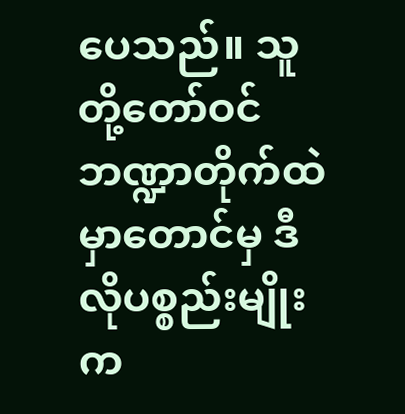ပေသည်။ သူတို့တော်ဝင်ဘဏ္ဍာတိုက်ထဲမှာတောင်မှ ဒီလိုပစ္စည်းမျိုးက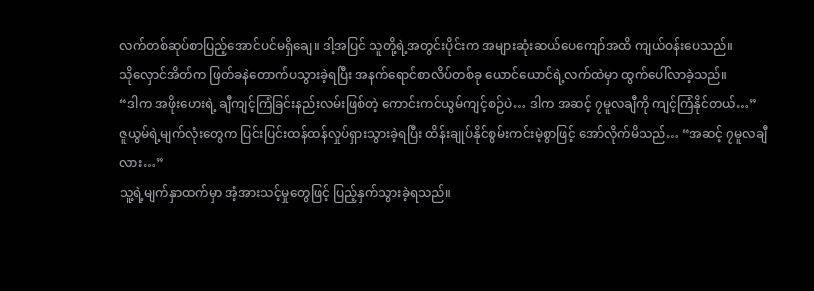လက်တစ်ဆုပ်စာပြည့်အောင်ပင်မရှိချေ။ ဒါ့အပြင် သူတို့ရဲ့အတွင်းပိုင်းက အများဆုံးဆယ်ပေကျော်အထိ ကျယ်ဝန်းပေသည်။
သိုလှောင်အိတ်က ဖြတ်ခနဲတောက်ပသွားခဲ့ရပြီး အနက်ရောင်စာလိပ်တစ်ခု ယောင်ယောင်ရဲ့လက်ထဲမှာ ထွက်ပေါ်လာခဲ့သည်။
“ဒါက အဖိုးဟေးရဲ့ ချီကျင့်ကြံခြင်းနည်းလမ်းဖြစ်တဲ့ ကောင်းကင်ယွမ်ကျင့်စဉ်ပဲ… ဒါက အဆင့် ၇မူလချီကို ကျင့်ကြံနိုင်တယ်…”
ဇူယွမ်ရဲ့မျက်လုံးတွေက ပြင်းပြင်းထန်ထန်လှုပ်ရှားသွားခဲ့ရပြီး ထိန်းချုပ်နိုင်စွမ်းကင်းမဲ့စွာဖြင့် အော်လိုက်မိသည်… “အဆင့် ၇မူလချီလား…”
သူ့ရဲ့မျက်နှာထက်မှာ အံ့အားသင့်မှုတွေဖြင့် ပြည့်နှက်သွားခဲ့ရသည်။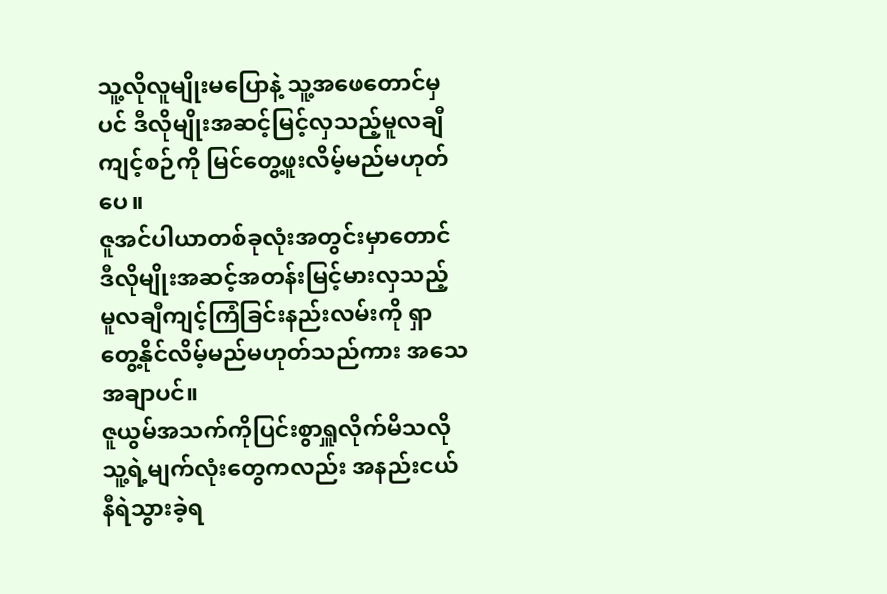သူ့လိုလူမျိုးမပြောနဲ့ သူ့အဖေတောင်မှပင် ဒီလိုမျိုးအဆင့်မြင့်လှသည့်မူလချီကျင့်စဉ်ကို မြင်တွေ့ဖူးလိမ့်မည်မဟုတ်ပေ။
ဇူအင်ပါယာတစ်ခုလုံးအတွင်းမှာတောင် ဒီလိုမျိုးအဆင့်အတန်းမြင့်မားလှသည့် မူလချီကျင့်ကြံခြင်းနည်းလမ်းကို ရှာတွေ့နိုင်လိမ့်မည်မဟုတ်သည်ကား အသေအချာပင်။
ဇူယွမ်အသက်ကိုပြင်းစွာရှူလိုက်မိသလို သူ့ရဲ့မျက်လုံးတွေကလည်း အနည်းငယ်နီရဲသွားခဲ့ရ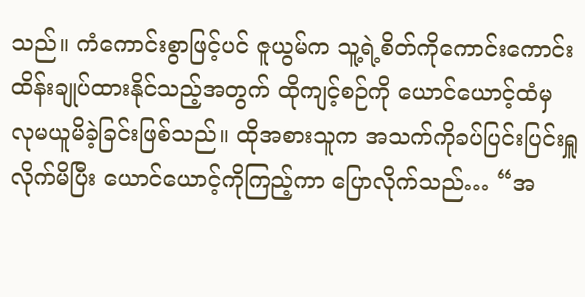သည်။ ကံကောင်းစွာဖြင့်ပင် ဇူယွမ်က သူ့ရဲ့စိတ်ကိုကောင်းကောင်းထိန်းချုပ်ထားနိုင်သည့်အတွက် ထိုကျင့်စဉ်ကို ယောင်ယောင့်ထံမှ လုမယူမိခဲ့ခြင်းဖြစ်သည်။ ထိုအစားသူက အသက်ကိုခပ်ပြင်းပြင်းရှူလိုက်မိပြီး ယောင်ယောင့်ကိုကြည့်ကာ ပြောလိုက်သည်… “အ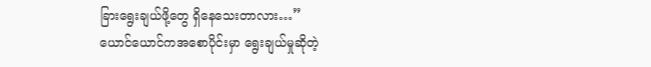ခြားရွေးချယ်ဖို့တွေ ရှိနေသေးတာလား…”
ယောင်ယောင်ကအစောပိုင်းမှာ ရွေးချယ်မှုဆိုတဲ့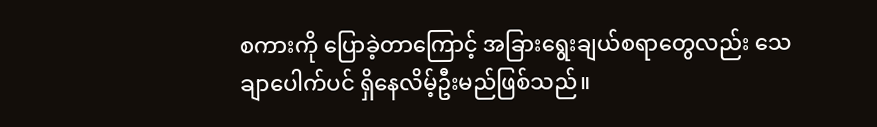စကားကို ပြောခဲ့တာကြောင့် အခြားရွေးချယ်စရာတွေလည်း သေချာပေါက်ပင် ရှိနေလိမ့်ဦးမည်ဖြစ်သည်။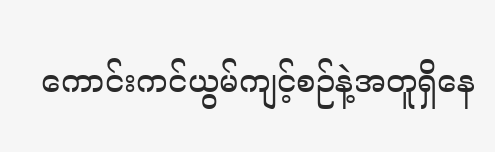ကောင်းကင်ယွမ်ကျင့်စဉ်နဲ့အတူရှိနေ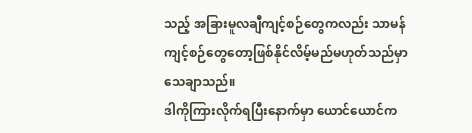သည့် အခြားမူလချီကျင့်စဉ်တွေကလည်း သာမန်ကျင့်စဉ်တွေတော့ဖြစ်နိုင်လိမ့်မည်မဟုတ်သည်မှာ သေချာသည်။
ဒါကိုကြားလိုက်ရပြီးနောက်မှာ ယောင်ယောင်က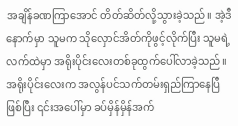အချိန်ခဏကြာအောင် တိတ်ဆိတ်လို့သွားခဲ့သည်။ အဲ့ဒီနောက်မှာ သူမက သိုလှောင်အိတ်ကိုဖွင့်လိုက်ပြီး သူမရဲ့လက်ထဲမှာ အရိုးပိုင်းလေးတစ်ခုထွက်ပေါ်လာခဲ့သည်။ အရိုးပိုင်းလေးက အလွန်ပင်သက်တမ်းရှည်ကြာနေပြီဖြစ်ပြီး ၎င်းအပေါ်မှာ ခပ်မှိန်မှိန်အက်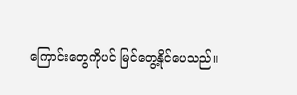ကြောင်းတွေကိုပင် မြင်တွေ့နိုင်ပေသည်။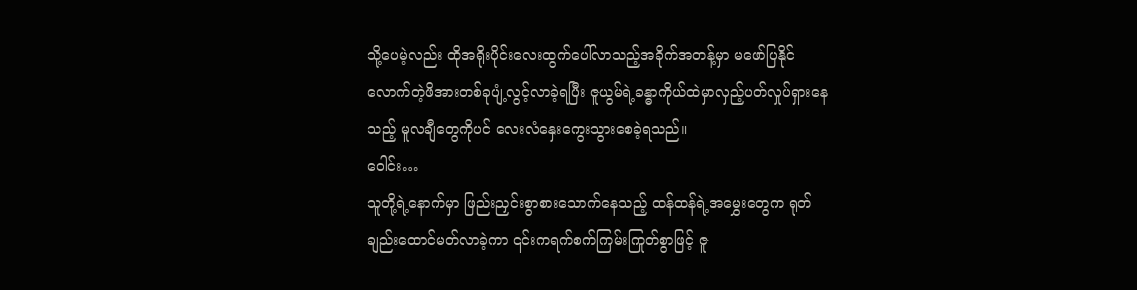သို့ပေမဲ့လည်း ထိုအရိုးပိုင်းလေးထွက်ပေါ်လာသည့်အခိုက်အတန့်မှာ မဖော်ပြနိုင်လောက်တဲ့ဖိအားတစ်ခုပျံ့လွင့်လာခဲ့ရပြီး ဇူယွမ်ရဲ့ခန္ဓာကိုယ်ထဲမှာလှည့်ပတ်လှုပ်ရှားနေသည့် မူလချီတွေကိုပင် လေးလံနှေးကွေးသွားစေခဲ့ရသည်။
ဝေါင်း…
သူတို့ရဲ့နောက်မှာ ဖြည်းညှင်းစွာစားသောက်နေသည့် ထန်ထန်ရဲ့အမွှေးတွေက ရုတ်ချည်းထောင်မတ်လာခဲ့ကာ ၎င်းကရက်စက်ကြမ်းကြုတ်စွာဖြင့် ဇူ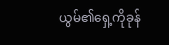ယွမ်၏ရှေ့ကိုခုန်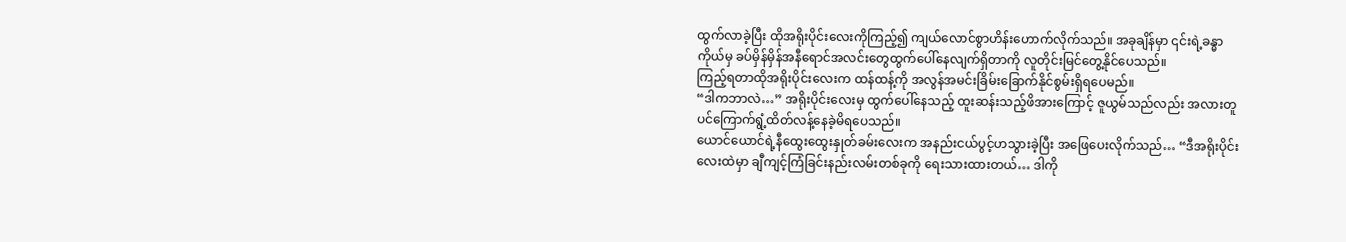ထွက်လာခဲ့ပြီး ထိုအရိုးပိုင်းလေးကိုကြည့်၍ ကျယ်လောင်စွာဟိန်းဟောက်လိုက်သည်။ အခုချိန်မှာ ၎င်းရဲ့ခန္ဓာကိုယ်မှ ခပ်မှိန်မှိန်အနီရောင်အလင်းတွေထွက်ပေါ်နေလျက်ရှိတာကို လူတိုင်းမြင်တွေ့နိုင်ပေသည်။
ကြည့်ရတာထိုအရိုးပိုင်းလေးက ထန်ထန့်ကို အလွန်အမင်းခြိမ်းခြောက်နိုင်စွမ်းရှိရပေမည်။
“ဒါကဘာလဲ…” အရိုးပိုင်းလေးမှ ထွက်ပေါ်နေသည့် ထူးဆန်းသည့်ဖိအားကြောင့် ဇူယွမ်သည်လည်း အလားတူပင်ကြောက်ရွံ့ထိတ်လန့်နေခဲ့မိရပေသည်။
ယောင်ယောင်ရဲ့နီထွေးထွေးနှုတ်ခမ်းလေးက အနည်းငယ်ပွင့်ဟသွားခဲ့ပြီး အဖြေပေးလိုက်သည်… “ဒီအရိုးပိုင်းလေးထဲမှာ ချီကျင့်ကြံခြင်းနည်းလမ်းတစ်ခုကို ရေးသားထားတယ်… ဒါကို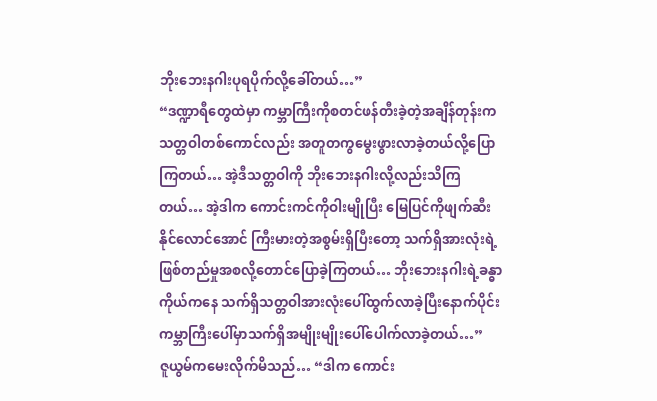ဘိုးဘေးနဂါးပုရပိုက်လို့ခေါ်တယ်…”
“ဒဏ္ဍာရီတွေထဲမှာ ကမ္ဘာကြီးကိုစတင်ဖန်တီးခဲ့တဲ့အချိန်တုန်းက သတ္တဝါတစ်ကောင်လည်း အတူတကွမွေးဖွားလာခဲ့တယ်လို့ပြောကြတယ်… အဲ့ဒီသတ္တဝါကို ဘိုးဘေးနဂါးလို့လည်းသိကြတယ်… အဲ့ဒါက ကောင်းကင်ကိုဝါးမျိုပြီး မြေပြင်ကိုဖျက်ဆီးနိုင်လောင်အောင် ကြီးမားတဲ့အစွမ်းရှိပြီးတော့ သက်ရှိအားလုံးရဲ့ဖြစ်တည်မှုအစလို့တောင်ပြောခဲ့ကြတယ်… ဘိုးဘေးနဂါးရဲ့ခန္ဓာကိုယ်ကနေ သက်ရှိသတ္တဝါအားလုံးပေါ်ထွက်လာခဲ့ပြီးနောက်ပိုင်း ကမ္ဘာကြီးပေါ်မှာသက်ရှိအမျိုးမျိုးပေါ်ပေါက်လာခဲ့တယ်…”
ဇူယွမ်ကမေးလိုက်မိသည်… “ဒါက ကောင်း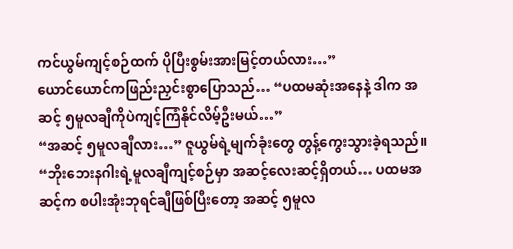ကင်ယွမ်ကျင့်စဉ်ထက် ပိုပြီးစွမ်းအားမြင့်တယ်လား…”
ယောင်ယောင်ကဖြည်းညှင်းစွာပြောသည်… “ပထမဆုံးအနေနဲ့ ဒါက အဆင့် ၅မူလချီကိုပဲကျင့်ကြံနိုင်လိမ့်ဦးမယ်…”
“အဆင့် ၅မူလချီလား…” ဇူယွမ်ရဲ့မျက်ခုံးတွေ တွန့်ကွေးသွားခဲ့ရသည်။
“ဘိုးဘေးနဂါးရဲ့မူလချီကျင့်စဉ်မှာ အဆင့်လေးဆင့်ရှိတယ်… ပထမအဆင့်က စပါးအုံးဘုရင်ချီဖြစ်ပြီးတော့ အဆင့် ၅မူလ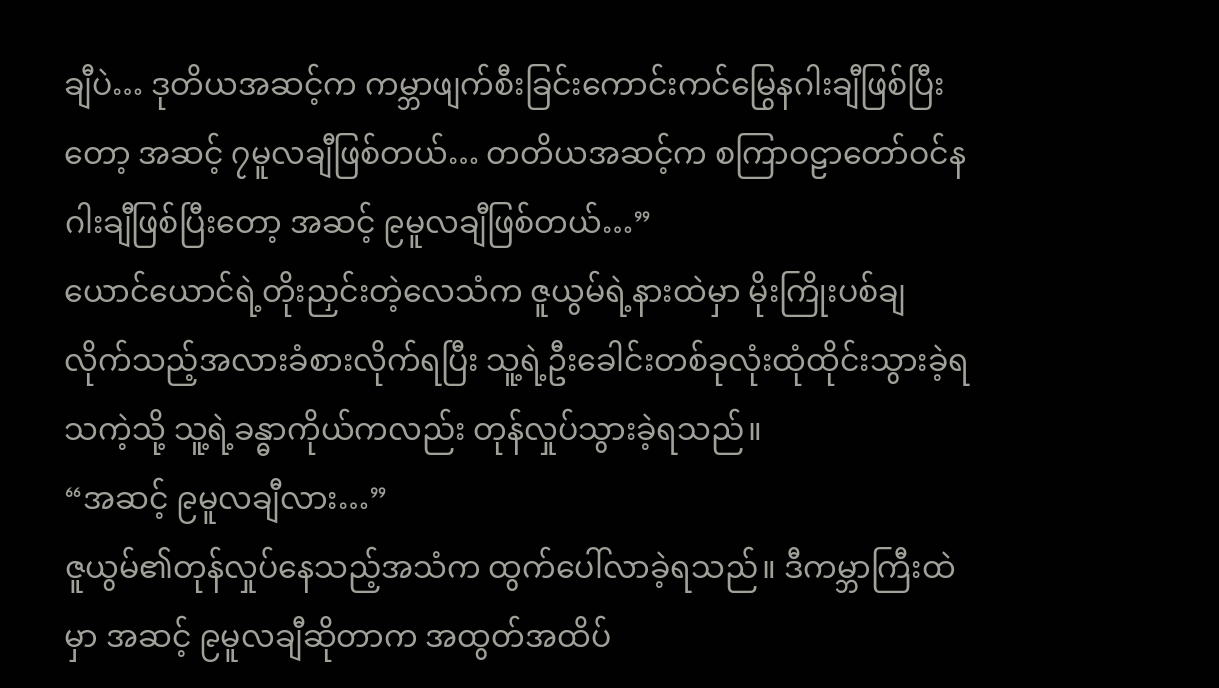ချီပဲ… ဒုတိယအဆင့်က ကမ္ဘာဖျက်စီးခြင်းကောင်းကင်မြွေနဂါးချီဖြစ်ပြီးတော့ အဆင့် ၇မူလချီဖြစ်တယ်… တတိယအဆင့်က စကြာဝဠာတော်ဝင်နဂါးချီဖြစ်ပြီးတော့ အဆင့် ၉မူလချီဖြစ်တယ်…”
ယောင်ယောင်ရဲ့တိုးညှင်းတဲ့လေသံက ဇူယွမ်ရဲ့နားထဲမှာ မိုးကြိုးပစ်ချလိုက်သည့်အလားခံစားလိုက်ရပြီး သူ့ရဲ့ဦးခေါင်းတစ်ခုလုံးထုံထိုင်းသွားခဲ့ရသကဲ့သို့ သူ့ရဲ့ခန္ဓာကိုယ်ကလည်း တုန်လှုပ်သွားခဲ့ရသည်။
“အဆင့် ၉မူလချီလား…”
ဇူယွမ်၏တုန်လှုပ်နေသည့်အသံက ထွက်ပေါ်လာခဲ့ရသည်။ ဒီကမ္ဘာကြီးထဲမှာ အဆင့် ၉မူလချီဆိုတာက အထွတ်အထိပ်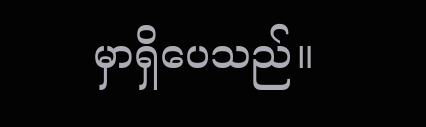မှာရှိပေသည်။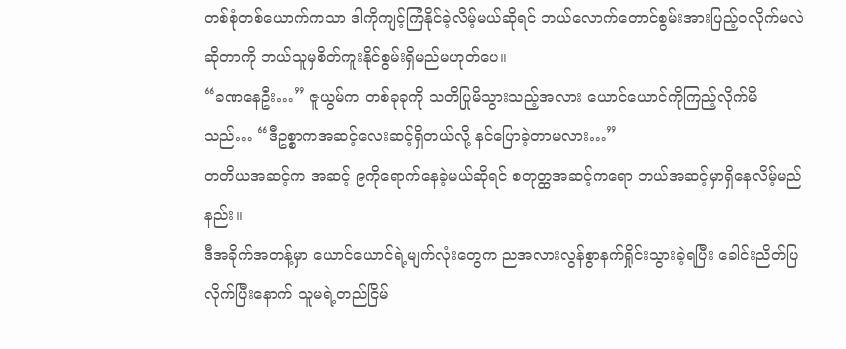တစ်စုံတစ်ယောက်ကသာ ဒါကိုကျင့်ကြံနိုင်ခဲ့လိမ့်မယ်ဆိုရင် ဘယ်လောက်တောင်စွမ်းအားပြည့်ဝလိုက်မလဲဆိုတာကို ဘယ်သူမှစိတ်ကူးနိုင်စွမ်းရှိမည်မဟုတ်ပေ။
“ခဏနေဦး…” ဇူယွမ်က တစ်ခုခုကို သတိပြုမိသွားသည့်အလား ယောင်ယောင်ကိုကြည့်လိုက်မိသည်… “ဒီဥစ္စာကအဆင့်လေးဆင့်ရှိတယ်လို့ နင်ပြောခဲ့တာမလား…”
တတိယအဆင့်က အဆင့် ၉ကိုရောက်နေခဲ့မယ်ဆိုရင် စတုတ္ထအဆင့်ကရော ဘယ်အဆင့်မှာရှိနေလိမ့်မည်နည်း။
ဒီအခိုက်အတန့်မှာ ယောင်ယောင်ရဲ့မျက်လုံးတွေက ညအလားလွန်စွာနက်ရှိုင်းသွားခဲ့ရပြီး ခေါင်းညိတ်ပြလိုက်ပြီးနောက် သူမရဲ့တည်ငြိမ်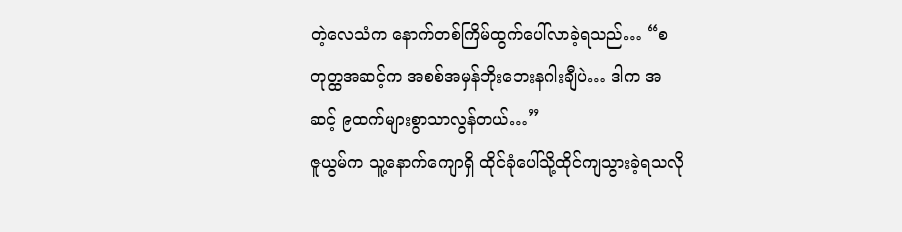တဲ့လေသံက နောက်တစ်ကြိမ်ထွက်ပေါ်လာခဲ့ရသည်… “စတုတ္ထအဆင့်က အစစ်အမှန်ဘိုးဘေးနဂါးချီပဲ… ဒါက အဆင့် ၉ထက်များစွာသာလွန်တယ်…”
ဇူယွမ်က သူ့နောက်ကျောရှိ ထိုင်ခုံပေါ်သို့ထိုင်ကျသွားခဲ့ရသလို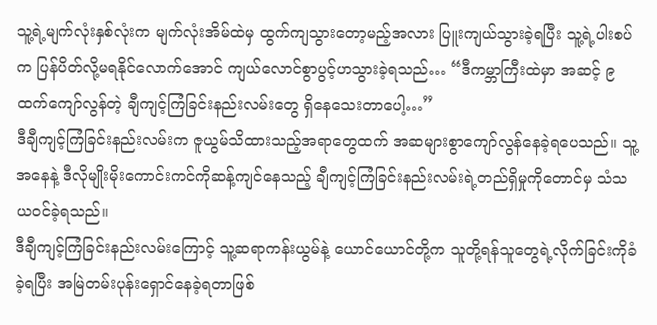သူ့ရဲ့မျက်လုံးနှစ်လုံးက မျက်လုံးအိမ်ထဲမှ ထွက်ကျသွားတော့မည့်အလား ပြူးကျယ်သွားခဲ့ရပြီး သူ့ရဲ့ပါးစပ်က ပြန်ပိတ်လို့မရနိုင်လောက်အောင် ကျယ်လောင်စွာပွင့်ဟသွားခဲ့ရသည်… “ဒီကမ္ဘာကြီးထဲမှာ အဆင့် ၉ထက်ကျော်လွန်တဲ့ ချီကျင့်ကြံခြင်းနည်းလမ်းတွေ ရှိနေသေးတာပေါ့…”
ဒီချီကျင့်ကြံခြင်းနည်းလမ်းက ဇူယွမ်သိထားသည့်အရာတွေထက် အဆများစွာကျော်လွန်နေခဲ့ရပေသည်။ သူ့အနေနဲ့ ဒီလိုမျိုးမိုးကောင်းကင်ကိုဆန့်ကျင်နေသည့် ချီကျင့်ကြံခြင်းနည်းလမ်းရဲ့တည်ရှိမှုကိုတောင်မှ သံသယဝင်ခဲ့ရသည်။
ဒီချီကျင့်ကြံခြင်းနည်းလမ်းကြောင့် သူ့ဆရာကန်းယွမ်နဲ့ ယောင်ယောင်တို့က သူတို့ရန်သူတွေရဲ့လိုက်ခြင်းကိုခံခဲ့ရပြီး အမြဲတမ်းပုန်းရှောင်နေခဲ့ရတာဖြစ်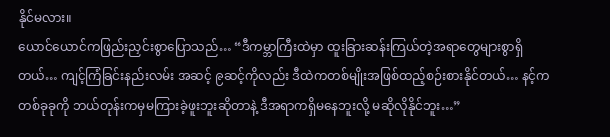နိုင်မလား။
ယောင်ယောင်ကဖြည်းညှင်းစွာပြောသည်… “ဒီကမ္ဘာကြီးထဲမှာ ထူးခြားဆန်းကြယ်တဲ့အရာတွေများစွာရှိတယ်… ကျင့်ကြံခြင်းနည်းလမ်း အဆင့် ၉ဆင့်ကိုလည်း ဒီထဲကတစ်မျိုးအဖြစ်ထည့်စဉ်းစားနိုင်တယ်… နင့်ကတစ်ခုခုကို ဘယ်တုန်းကမှမကြားခဲ့ဖူးဘူးဆိုတာနဲ့ ဒီအရာကရှိမနေဘူးလို့ မဆိုလိုနိုင်ဘူး…”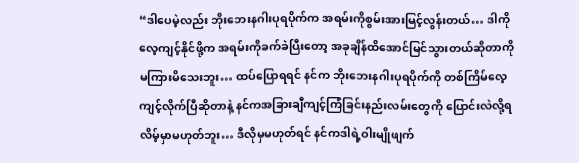“ဒါပေမဲ့လည်း ဘိုးဘေးနဂါးပုရပိုက်က အရမ်းကိုစွမ်းအားမြင့်လွန်းတယ်… ဒါကိုလေ့ကျင့်နိုင်ဖို့က အရမ်းကိုခက်ခဲပြီးတော့ အခုချိန်ထိအောင်မြင်သွားတယ်ဆိုတာကို မကြားမိသေးဘူး… ထပ်ပြောရရင် နင်က ဘိုးဘေးနဂါးပုရပိုက်ကို တစ်ကြိမ်လေ့ကျင့်လိုက်ပြီဆိုတာနဲ့ နင်ကအခြားချီကျင့်ကြံခြင်းနည်းလမ်းတွေကို ပြောင်းလဲလို့ရလိမ့်မှာမဟုတ်ဘူး… ဒီလိုမှမဟုတ်ရင် နင်ကဒါရဲ့ဝါးမျိုဖျက်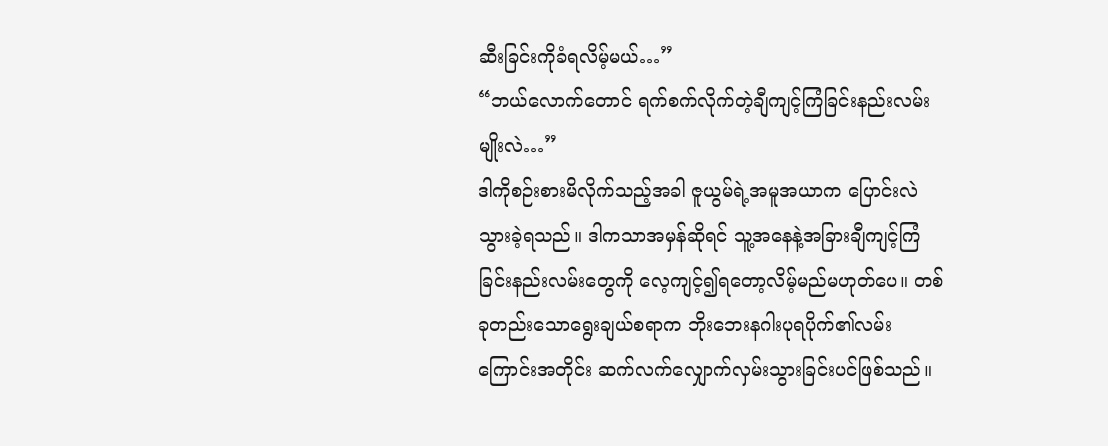ဆီးခြင်းကိုခံရလိမ့်မယ်…”
“ဘယ်လောက်တောင် ရက်စက်လိုက်တဲ့ချီကျင့်ကြံခြင်းနည်းလမ်းမျိုးလဲ…”
ဒါကိုစဉ်းစားမိလိုက်သည့်အခါ ဇူယွမ်ရဲ့အမူအယာက ပြောင်းလဲသွားခဲ့ရသည်။ ဒါကသာအမှန်ဆိုရင် သူ့အနေနဲ့အခြားချီကျင့်ကြံခြင်းနည်းလမ်းတွေကို လေ့ကျင့်၍ရတော့လိမ့်မည်မဟုတ်ပေ။ တစ်ခုတည်းသောရွေးချယ်စရာက ဘိုးဘေးနဂါးပုရပိုက်၏လမ်းကြောင်းအတိုင်း ဆက်လက်လျှောက်လှမ်းသွားခြင်းပင်ဖြစ်သည်။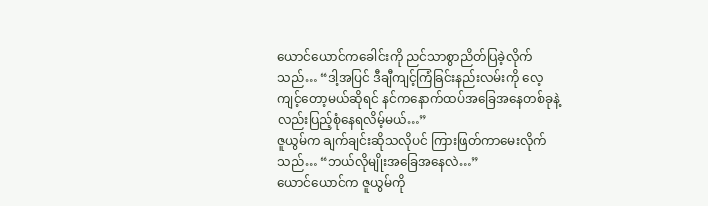ယောင်ယောင်ကခေါင်းကို ညင်သာစွာညိတ်ပြခဲ့လိုက်သည်… “ဒါ့အပြင် ဒီချီကျင့်ကြံခြင်းနည်းလမ်းကို လေ့ကျင့်တော့မယ်ဆိုရင် နင်ကနောက်ထပ်အခြေအနေတစ်ခုနဲ့လည်းပြည့်စုံနေရလိမ့်မယ်…”
ဇူယွမ်က ချက်ချင်းဆိုသလိုပင် ကြားဖြတ်ကာမေးလိုက်သည်… “ဘယ်လိုမျိုးအခြေအနေလဲ…”
ယောင်ယောင်က ဇူယွမ်ကို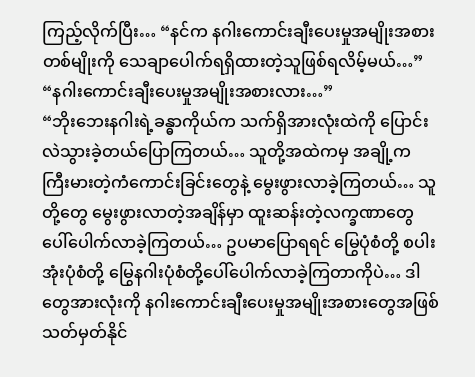ကြည့်လိုက်ပြီး… “နင်က နဂါးကောင်းချီးပေးမှုအမျိုးအစားတစ်မျိုးကို သေချာပေါက်ရရှိထားတဲ့သူဖြစ်ရလိမ့်မယ်…”
“နဂါးကောင်းချီးပေးမှုအမျိုးအစားလား…”
“ဘိုးဘေးနဂါးရဲ့ခန္ဓာကိုယ်က သက်ရှိအားလုံးထဲကို ပြောင်းလဲသွားခဲ့တယ်ပြောကြတယ်… သူတို့အထဲကမှ အချို့က ကြီးမားတဲ့ကံကောင်းခြင်းတွေနဲ့ မွေးဖွားလာခဲ့ကြတယ်… သူတို့တွေ မွေးဖွားလာတဲ့အချိန်မှာ ထူးဆန်းတဲ့လက္ခဏာတွေ ပေါ်ပေါက်လာခဲ့ကြတယ်… ဥပမာပြောရရင် မြွေပုံစံတို့ စပါးအုံးပုံစံတို့ မြွေနဂါးပုံစံတို့ပေါ်ပေါက်လာခဲ့ကြတာကိုပဲ… ဒါတွေအားလုံးကို နဂါးကောင်းချီးပေးမှုအမျိုးအစားတွေအဖြစ်သတ်မှတ်နိုင်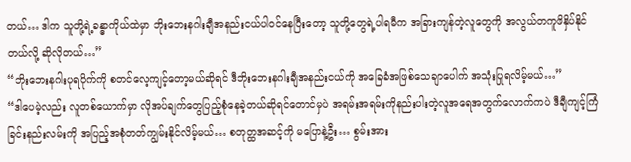တယ်… ဒါက သူတို့ရဲ့ခန္ဓာကိုယ်ထဲမှာ ဘိုးဘေးနဂါးချီအနည်းငယ်ပါဝင်နေပြီးတော့ သူတို့တွေရဲ့ပါရမီက အခြားကျန်တဲ့လူတွေကို အလွယ်တကူဖိနှိပ်နိုင်တယ်လို့ ဆိုလိုတယ်…”
“ဘိုးဘေးနဂါးပုရပိုက်ကို စတင်လေ့ကျင့်တော့မယ်ဆိုရင် ဒီဘိုးဘေးနဂါးချီအနည်းငယ်ကို အခြေခံအဖြစ်သေချာပေါက် အသုံးပြုရလိမ့်မယ်…”
“ဒါပေမဲ့လည်း လူတစ်ယောက်မှာ လိုအပ်ချက်တွေပြည့်စုံနေခဲ့တယ်ဆိုရင်တောင်မှပဲ အရမ်းအရမ်းကိုနည်းပါးတဲ့လူအရေအတွက်လောက်ကပဲ ဒီချီကျင့်ကြံခြင်းနည်းလမ်းကို အပြည့်အစုံတတ်ကျွမ်းနိုင်လိမ့်မယ်… စတုတ္ထအဆင့်ကို မပြောနဲ့ဦး… စွမ်းအား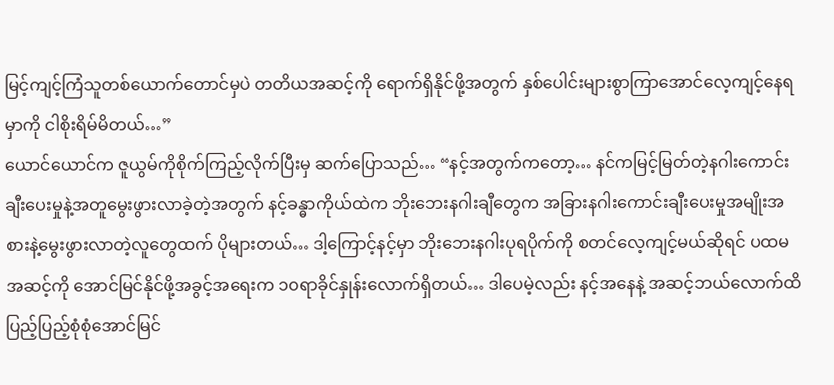မြင့်ကျင့်ကြံသူတစ်ယောက်တောင်မှပဲ တတိယအဆင့်ကို ရောက်ရှိနိုင်ဖို့အတွက် နှစ်ပေါင်းများစွာကြာအောင်လေ့ကျင့်နေရမှာကို ငါစိုးရိမ်မိတယ်…”
ယောင်ယောင်က ဇူယွမ်ကိုစိုက်ကြည့်လိုက်ပြီးမှ ဆက်ပြောသည်… “နင့်အတွက်ကတော့… နင်ကမြင့်မြတ်တဲ့နဂါးကောင်းချီးပေးမှုနဲ့အတူမွေးဖွားလာခဲ့တဲ့အတွက် နင့်ခန္ဓာကိုယ်ထဲက ဘိုးဘေးနဂါးချီတွေက အခြားနဂါးကောင်းချီးပေးမှုအမျိုးအစားနဲ့မွေးဖွားလာတဲ့လူတွေထက် ပိုများတယ်… ဒါ့ကြောင့်နင့်မှာ ဘိုးဘေးနဂါးပုရပိုက်ကို စတင်လေ့ကျင့်မယ်ဆိုရင် ပထမအဆင့်ကို အောင်မြင်နိုင်ဖို့အခွင့်အရေးက ၁၀ရာခိုင်နှုန်းလောက်ရှိတယ်… ဒါပေမဲ့လည်း နင့်အနေနဲ့ အဆင့်ဘယ်လောက်ထိ ပြည့်ပြည့်စုံစုံအောင်မြင်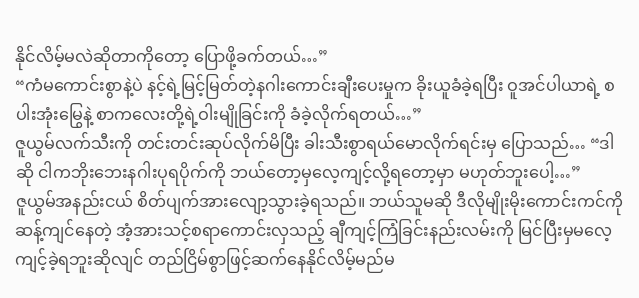နိုင်လိမ့်မလဲဆိုတာကိုတော့ ပြောဖို့ခက်တယ်…”
“ကံမကောင်းစွာနဲ့ပဲ နင့်ရဲ့မြင့်မြတ်တဲ့နဂါးကောင်းချီးပေးမှုက ခိုးယူခံခဲ့ရပြီး ဝူအင်ပါယာရဲ့ စပါးအုံးမြွေနဲ့ စာကလေးတို့ရဲ့ဝါးမျိုခြင်းကို ခံခဲ့လိုက်ရတယ်…”
ဇူယွမ်လက်သီးကို တင်းတင်းဆုပ်လိုက်မိပြီး ခါးသီးစွာရယ်မောလိုက်ရင်းမှ ပြောသည်… “ဒါဆို ငါကဘိုးဘေးနဂါးပုရပိုက်ကို ဘယ်တော့မှလေ့ကျင့်လို့ရတော့မှာ မဟုတ်ဘူးပေါ့…”
ဇူယွမ်အနည်းငယ် စိတ်ပျက်အားလျော့သွားခဲ့ရသည်။ ဘယ်သူမဆို ဒီလိုမျိုးမိုးကောင်းကင်ကိုဆန့်ကျင်နေတဲ့ အံ့အားသင့်စရာကောင်းလှသည့် ချီကျင့်ကြံခြင်းနည်းလမ်းကို မြင်ပြီးမှမလေ့ကျင့်ခဲ့ရဘူးဆိုလျင် တည်ငြိမ်စွာဖြင့်ဆက်နေနိုင်လိမ့်မည်မ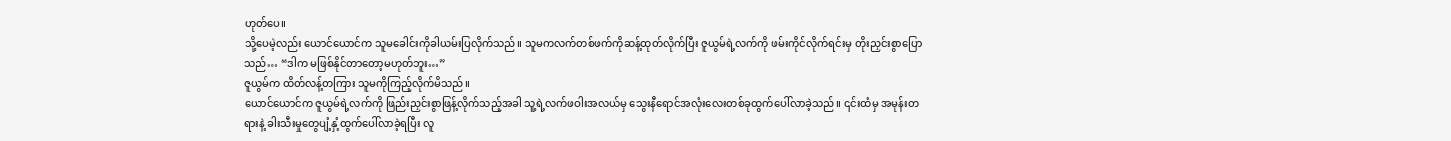ဟုတ်ပေ။
သို့ပေမဲ့လည်း ယောင်ယောင်က သူမခေါင်းကိုခါယမ်းပြလိုက်သည်။ သူမကလက်တစ်ဖက်ကိုဆန့်ထုတ်လိုက်ပြီး ဇူယွမ်ရဲ့လက်ကို ဖမ်းကိုင်လိုက်ရင်းမှ တိုးညှင်းစွာပြောသည်… “ဒါက မဖြစ်နိုင်တာတော့မဟုတ်ဘူး…”
ဇူယွမ်က ထိတ်လန့်တကြား သူမကိုကြည့်လိုက်မိသည်။
ယောင်ယောင်က ဇူယွမ်ရဲ့လက်ကို ဖြည်းညှင်းစွာဖြန့်လိုက်သည့်အခါ သူ့ရဲ့လက်ဖဝါးအလယ်မှ သွေးနီရောင်အလုံးလေးတစ်ခုထွက်ပေါ်လာခဲ့သည်။ ၎င်းထံမှ အမုန်းတရားနဲ့ ခါးသီးမှုတွေပျံ့နှံ့ထွက်ပေါ်လာခဲ့ရပြီး လူ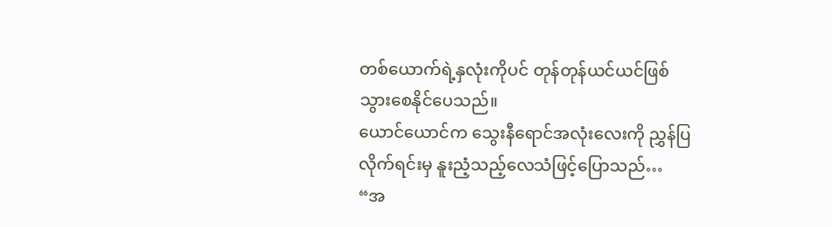တစ်ယောက်ရဲ့နှလုံးကိုပင် တုန်တုန်ယင်ယင်ဖြစ်သွားစေနိုင်ပေသည်။
ယောင်ယောင်က သွေးနီရောင်အလုံးလေးကို ညွှန်ပြလိုက်ရင်းမှ နူးညံ့သည့်လေသံဖြင့်ပြောသည်… “အ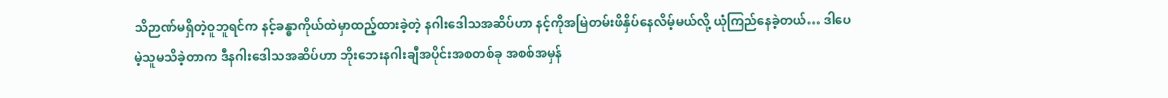သိဉာဏ်မရှိတဲ့ဝူဘူရင်က နင့်ခန္ဓာကိုယ်ထဲမှာထည့်ထားခဲ့တဲ့ နဂါးဒေါသအဆိပ်ဟာ နင့်ကိုအမြဲတမ်းဖိနှိပ်နေလိမ့်မယ်လို့ ယုံကြည်နေခဲ့တယ်… ဒါပေမဲ့သူမသိခဲ့တာက ဒီနဂါးဒေါသအဆိပ်ဟာ ဘိုးဘေးနဂါးချီအပိုင်းအစတစ်ခု အစစ်အမှန်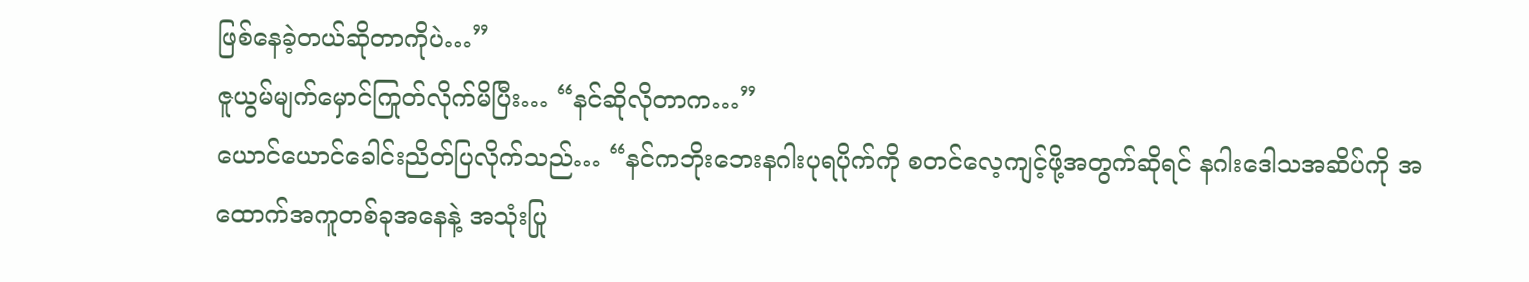ဖြစ်နေခဲ့တယ်ဆိုတာကိုပဲ…”
ဇူယွမ်မျက်မှောင်ကြုတ်လိုက်မိပြီး… “နင်ဆိုလိုတာက…”
ယောင်ယောင်ခေါင်းညိတ်ပြလိုက်သည်… “နင်ကဘိုးဘေးနဂါးပုရပိုက်ကို စတင်လေ့ကျင့်ဖို့အတွက်ဆိုရင် နဂါးဒေါသအဆိပ်ကို အထောက်အကူတစ်ခုအနေနဲ့ အသုံးပြု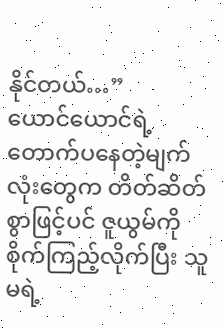နိုင်တယ်…”
ယောင်ယောင်ရဲ့တောက်ပနေတဲ့မျက်လုံးတွေက တိတ်ဆိတ်စွာဖြင့်ပင် ဇူယွမ်ကိုစိုက်ကြည့်လိုက်ပြီး သူမရဲ့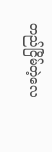တည်ငြိမ်တဲ့လေ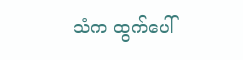သံက ထွက်ပေါ်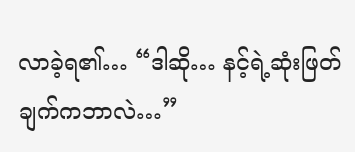လာခဲ့ရ၏… “ဒါဆို… နင့်ရဲ့ဆုံးဖြတ်ချက်ကဘာလဲ…”